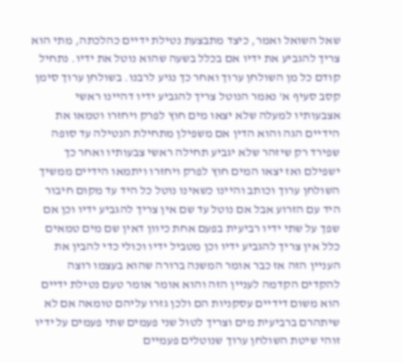שאל השואל ואמר, כיצד מתבצעת נטילת ידיים כהלכתה, מתי הוא צריך להגביע את ידיו אם בכלל בשעה שהוא נוטל את ידיו. נתחיל קודם כל מן השולחן ערוך ואחר כך נגיע לרבנו. בשולחן ערוך סימן קסב סעיף א' נאמר הנוטל צריך להגביע ידיו דהיינו ראשי אצבעותיו למעלה שלא יצאו מים חוץ לפרק ויחזרו וטמאו את הידיים הגה והוא הדין אם משפילן מתחילת הנטילה עד סופה שפירד רק שיזהר שלא יגביע תחילה ראשי צבעותיו ואחר כך ישפילם ואז יצאו המים חוץ לפרק ויחזרו ויתמאו הידיים ממשיך השולחן ערוך וכותב והיינו כשאינו נוטל כל היד עד מקום חיבור היד עם הזרוע אבל אם נוטל עד שם אין צריך להגביע ידיו וכן אם שפך על שתי ידיו רביעית בפעם אחת כיוון דאין שם מים טמאים כלל אין צריך להגביע ידיו וכן מטביל ידיו וכולי כדי להבין את העניין הזה אז כבר אומר המשנה ברורה שהוא בעצמו רוצה להקדים הקדמה לעניין הזה והוא אומר אומר טעם נטילת ידיים הוא משום דידיים עסקניות הם ולכן גזרו עליהם טומאה אם לא שיתהרם ברביעית מים וצריך לטול שני פעמים שתי פעמים על ידיו זוהי שיטת השולחן ערוך שנוטלים פעמיים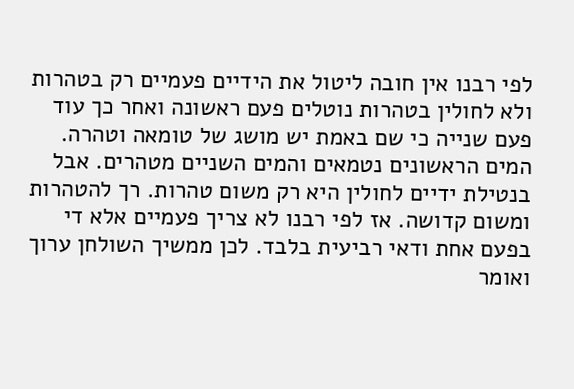לפי רבנו אין חובה ליטול את הידיים פעמיים רק בטהרות ולא לחולין בטהרות נוטלים פעם ראשונה ואחר כך עוד פעם שנייה כי שם באמת יש מושג של טומאה וטהרה. המים הראשונים נטמאים והמים השניים מטהרים. אבל בנטילת ידיים לחולין היא רק משום טהרות. רך להטהרות ומשום קדושה. אז לפי רבנו לא צריך פעמיים אלא די בפעם אחת ודאי רביעית בלבד. לכן ממשיך השולחן ערוך ואומר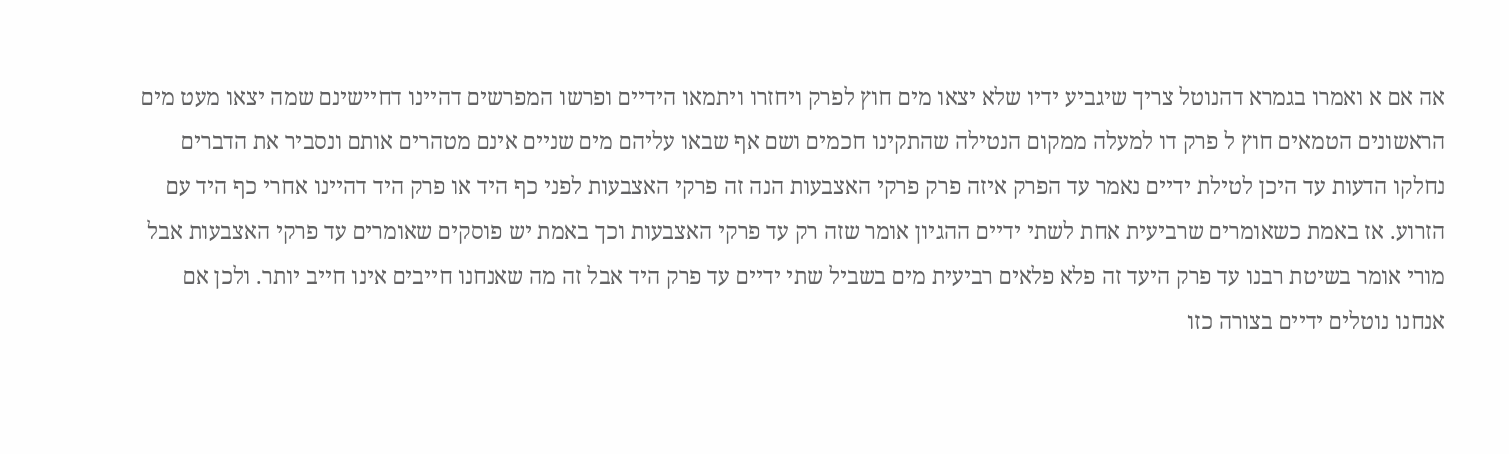אה אם א ואמרו בגמרא דהנוטל צריך שיגביע ידיו שלא יצאו מים חוץ לפרק ויחזרו ויתמאו הידיים ופרשו המפרשים דהיינו דחיישינם שמה יצאו מעט מים הראשונים הטמאים חוץ ל פרק דו למעלה ממקום הנטילה שהתקינו חכמים ושם אף שבאו עליהם מים שניים אינם מטהרים אותם ונסביר את הדברים נחלקו הדעות עד היכן לטילת ידיים נאמר עד הפרק איזה פרק פרקי האצבעות הנה זה פרקי האצבעות לפני כף היד או פרק היד דהיינו אחרי כף היד עם הזרוע. אז באמת כשאומרים שרביעית אחת לשתי ידיים ההגיון אומר שזה רק עד פרקי האצבעות וכך באמת יש פוסקים שאומרים עד פרקי האצבעות אבל מורי אומר בשיטת רבנו עד פרק היעד זה פלא פלאים רביעית מים בשביל שתי ידיים עד פרק היד אבל זה מה שאנחנו חייבים אינו חייב יותר. ולכן אם אנחנו נוטלים ידיים בצורה כזו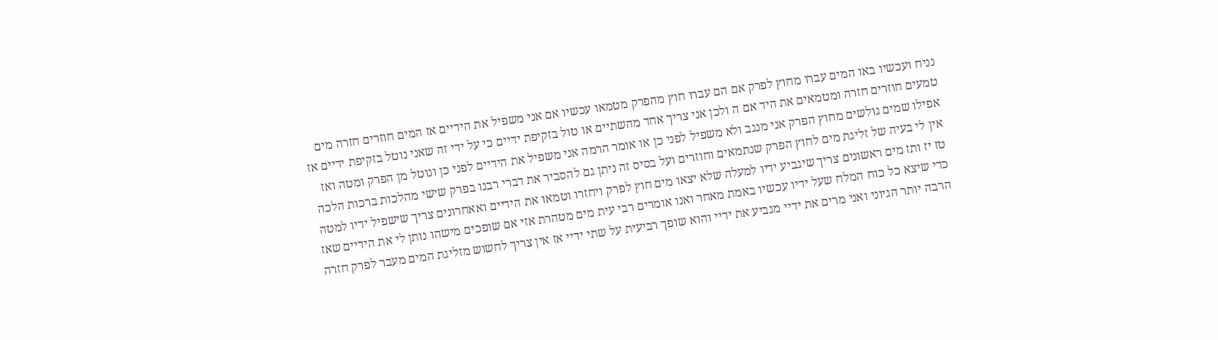נניח ועכשיו באו המים עברו מחוץ לפרק אם הם עברו חוץ מהפרק מטמאו עכשיו אם אני משפיל את הידיים אז המים חוזרים חזרה מים טמעים חוזרים חזרה ומטמאים את היד אם ה ולכן אני צריך אחד מהשתיים או טול בזקיפת ידיים כי על ידי זה שאני נוטל בזקיפת ידיים אז אפילו שמים גולשים מחוץ הפרק אני מנגב ולא משפיל לפני כן או אומר הרמה אני משפיל את הידיים לפני כן ונוטל מן הפרק ומטה ואז אין לי בעיה של זליגת מים לחוץ הפרק שנתמאים וחוזרים ועל בסיס זה ניתן גם להסביר את דברי רבנו בפרק שישי מהלכות ברכות הלכה טז יז ותז מים ראשונים צריך שיגביע ידיו למעלה שלא יצאו מים חוץ לפרק ויחזרו וטמאו את הידיים ואאחרונים צריך שישפיל ידיו למטה כדי שיצא כל כוח המלח שעל ידיו עכשיו באמת מאחר ואנו אומרים רבי עית מים מטהרת אזי אם שופכים מישהו נותן לי את הידיים שאז הרבה יותר הגיוני ואני מרים את ידיי מגביע את ידיי והוא שופך רביעית על שתי ידיי אז אין צריך לחשוש מזליגת המים מעבר לפרק חזרה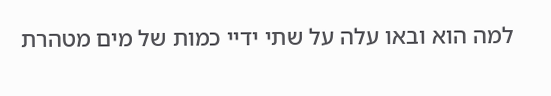למה הוא ובאו עלה על שתי ידיי כמות של מים מטהרת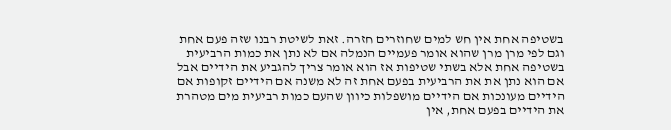בשטיפה אחת אין חש למים שחוזרים חזרה. זאת לשיטת רבנו שזה פעם אחת וגם לפי מרן מרן שהוא אומר פעמיים הנמלה אם לא נתן את כמות הרביעית בשטיפה אחת אלא בשתי שטיפות אז הוא אומר צריך להגביע את הידיים אבל אם הוא נתן את את הרביעית בפעם אחת זה לא משנה אם הידיים זקופות אם הידיים מעונכות אם הידיים מושפלות כיוון שהעם כמות רביעית מים מטהרת את הידיים בפעם אחת, אין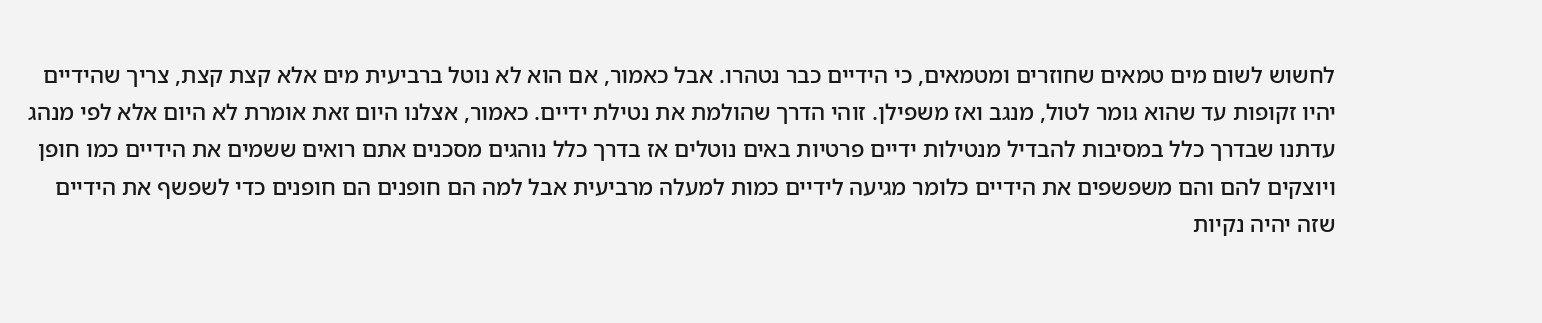לחשוש לשום מים טמאים שחוזרים ומטמאים, כי הידיים כבר נטהרו. אבל כאמור, אם הוא לא נוטל ברביעית מים אלא קצת קצת, צריך שהידיים יהיו זקופות עד שהוא גומר לטול, מנגב ואז משפילן. זוהי הדרך שהולמת את נטילת ידיים. כאמור, אצלנו היום זאת אומרת לא היום אלא לפי מנהג עדתנו שבדרך כלל במסיבות להבדיל מנטילות ידיים פרטיות באים נוטלים אז בדרך כלל נוהגים מסכנים אתם רואים ששמים את הידיים כמו חופן ויוצקים להם והם משפשפים את הידיים כלומר מגיעה לידיים כמות למעלה מרביעית אבל למה הם חופנים הם חופנים כדי לשפשף את הידיים שזה יהיה נקיות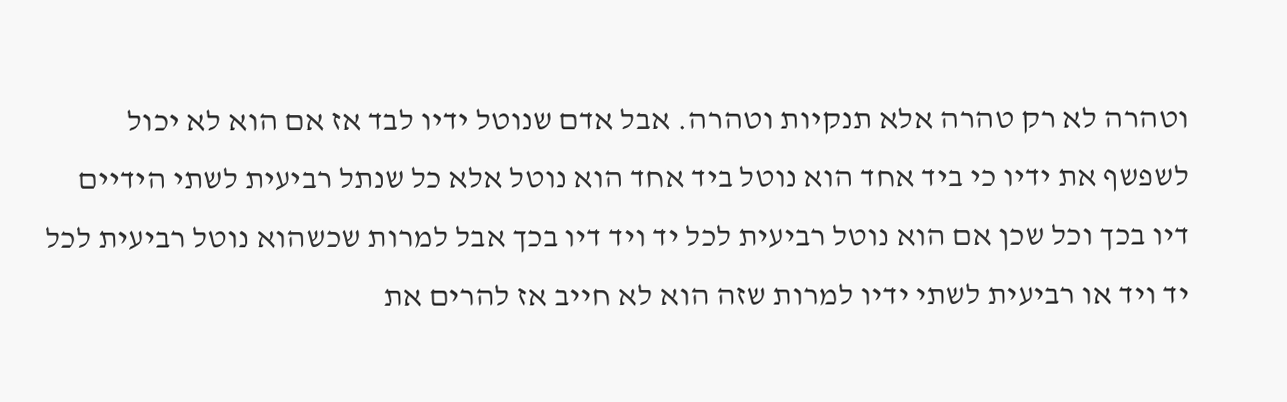וטהרה לא רק טהרה אלא תנקיות וטהרה. אבל אדם שנוטל ידיו לבד אז אם הוא לא יכול לשפשף את ידיו כי ביד אחד הוא נוטל ביד אחד הוא נוטל אלא כל שנתל רביעית לשתי הידיים דיו בכך וכל שכן אם הוא נוטל רביעית לכל יד ויד דיו בכך אבל למרות שכשהוא נוטל רביעית לכל יד ויד או רביעית לשתי ידיו למרות שזה הוא לא חייב אז להרים את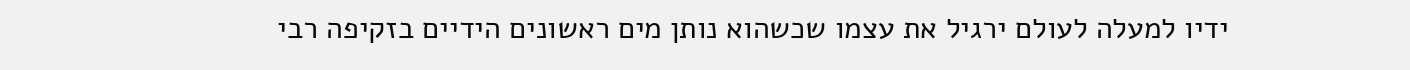ידיו למעלה לעולם ירגיל את עצמו שכשהוא נותן מים ראשונים הידיים בזקיפה רבי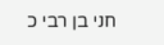חני בן רבי כ